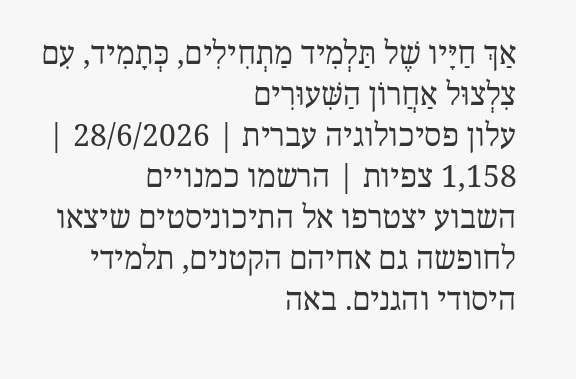אַךְ חַיָּיו שֶׁל תַּלְמִיד מַתְחִילִים, כְּתָמִיד, עִם צִלְצוּל אַחֲרוֹן הַשִּׁעוּרִים
עלון פסיכולוגיה עברית | 28/6/2026 | 1,158 צפיות | הרשמו כמנויים
השבוע יצטרפו אל התיכוניסטים שיצאו לחופשה גם אחיהם הקטנים, תלמידי היסודי והגנים. באה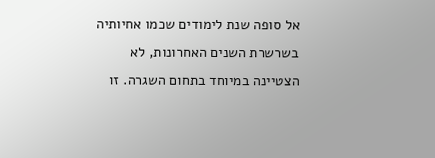אל סופה שנת לימודים שכמו אחיותיה בשרשרת השנים האחרונות, לא הצטיינה במיוחד בתחום השגרה. זו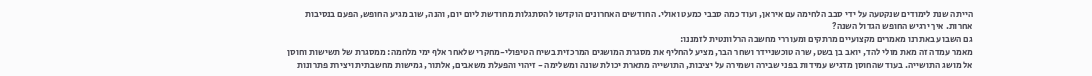הייתה שנת לימודים שנקטעה על ידי סבב הלחימה עם איראן, ועוד כמה סבבי כמעט ואולי. החודשים האחרונים הוקדשו להסתגלות מחודשת ליום יום, והנה, שוב מגיע החופש, הפעם בנסיבות אחרות. איך ירגיש החופש הגדול השנה?
גם השבוע באתרנו מאמרים מקצועיים מרתקים ומעוררי מחשבה הרלוונטית לזמננו:
מאמר עמדה זה מאת מולי להד, יואב בן בשט, שרה טוכשניידר ושחר הבר, מציע להחליף את מסגרת המושגים המרכזית בשיח הטיפולי-מחקרי שלאחר אלף ימי מלחמה: ממסגרת של תשישות וחוסן אל מושג התושייה. בעוד שהחוסן מדגיש עמידות בפני שבירה ושמירה על יציבות, התושייה מתארת יכולת שונה ומשלימה - זיהוי והפעלת משאבים, אלתור, גמישות מחשבתית ויצירת פתרונות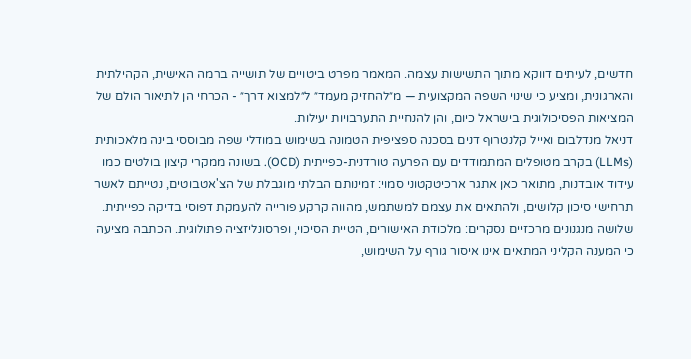חדשים, לעיתים דווקא מתוך התשישות עצמה. המאמר מפרט ביטויים של תושייה ברמה האישית, הקהילתית והארגונית, ומציע כי שינוי השפה המקצועית — מ״להחזיק מעמד״ ל״למצוא דרך״ - הכרחי הן לתיאור הולם של המציאות הפסיכולוגית בישראל כיום, והן להנחיית התערבויות יעילות.
דניאל מנדלבום ואייל קלנטרוף דנים בסכנה ספציפית הטמונה בשימוש במודלי שפה מבוססי בינה מלאכותית (LLMs) בקרב מטופלים המתמודדים עם הפרעה טורדנית-כפייתית (OCD). בשונה ממקרי קיצון בולטים כמו עידוד אובדנות, מתואר כאן אתגר ארכיטקטוני סמוי: זמינותם הבלתי מוגבלת של הצ'אטבוטים, נטייתם לאשר תרחישי סיכון קלושים, ולהתאים את עצמם למשתמש, מהווה קרקע פורייה להעמקת דפוסי בדיקה כפייתית. שלושה מנגנונים מרכזיים נסקרים: מלכודת האישורים, הטיית הסיכוי, ופרסונליזציה פתולוגית. הכתבה מציעה כי המענה הקליני המתאים אינו איסור גורף על השימוש,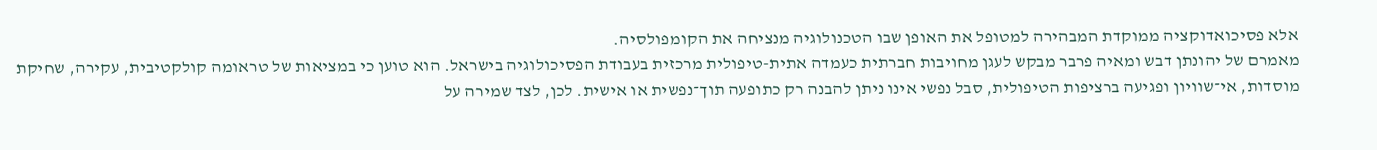אלא פסיכואדוקציה ממוקדת המבהירה למטופל את האופן שבו הטכנולוגיה מנציחה את הקומפולסיה.
מאמרם של יהונתן דבש ומאיה פרבר מבקש לעגן מחויבות חברתית כעמדה אתית-טיפולית מרכזית בעבודת הפסיכולוגיה בישראל. הוא טוען כי במציאות של טראומה קולקטיבית, עקירה, שחיקת מוסדות, אי־שוויון ופגיעה ברציפות הטיפולית, סבל נפשי אינו ניתן להבנה רק כתופעה תוך־נפשית או אישית. לכן, לצד שמירה על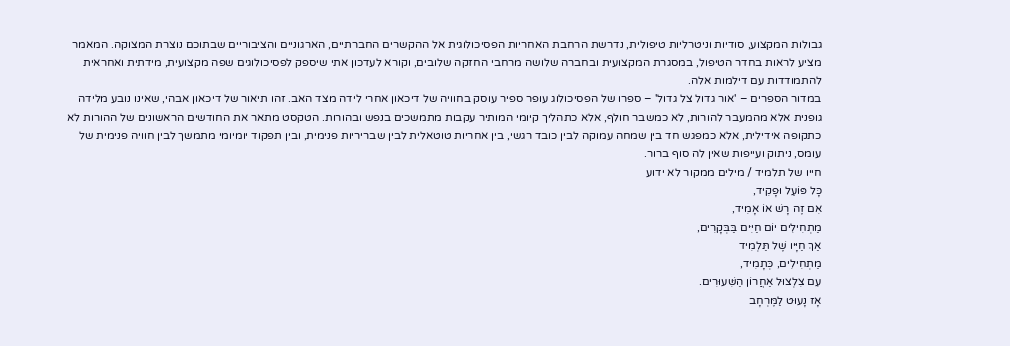גבולות המקצוע, סודיות וניטרליות טיפולית, נדרשת הרחבת האחריות הפסיכולוגית אל ההקשרים החברתיים, הארגוניים והציבוריים שבתוכם נוצרת המצוקה. המאמר מציע לראות בחדר הטיפול, במסגרת המקצועית ובחברה שלושה מרחבי החזקה שלובים, וקורא לעדכון אתי שיספק לפסיכולוגים שפה מקצועית, מידתית ואחראית להתמודדות עם דילמות אלה.
במדור הספרים – 'אור גדול צל גדול' – ספרו של הפסיכולוג עופר ספיר עוסק בחוויה של דיכאון אחרי לידה מצד האב. זהו תיאור של דיכאון אבהי, שאינו נובע מלידה גופנית אלא מהמעבר להורות, לא כמשבר חולף, אלא כתהליך קיומי המותיר עקבות מתמשכים בנפש ובהורות. הטקסט מתאר את החודשים הראשונים של ההורות לא כתקופה אידילית, אלא כמפגש חד בין שמחה עמוקה לבין כובד רגשי, בין אחריות טוטאלית לבין שבריריות פנימית, ובין תפקוד יומיומי מתמשך לבין חוויה פנימית של עומס, ניתוק ועייפות שאין לה סוף ברור.
חייו של תלמיד / מילים ממקור לא ידוע
כָּל פּוֹעֵל וּפָקִיד,
אִם זֶה רָשׁ אוֹ אָמִיד,
מַתְחִילִים יוֹם חַיִּים בַּבְּקָרִים,
אַךְ חַיָּיו שֶׁל תַּלְמִיד
מַתְחִילִים, כְּתָמִיד,
עִם צִלְצוּל אַחֲרוֹן הַשִּׁעוּרִים.
אָז נָעוּט לַמֶּרְחָב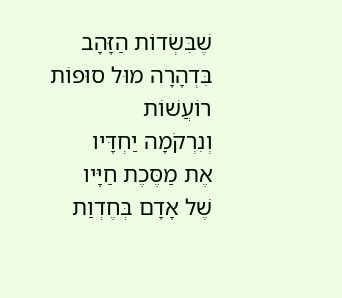שֶׁבִּשְׂדוֹת הַזָּהָב
בִּדְהָרָה מוּל סוּפוֹת רוֹעֲשׁוֹת
וְנִרְקֹמָה יַחְדָּיו
אֶת מַסֶּכֶת חַיָּיו
שֶׁל אָדָם בְּחֶדְוַת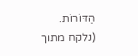הַדּוֹרוֹת.
(נלקח מתוך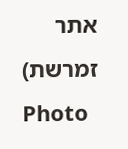אתר זמרשת)
Photo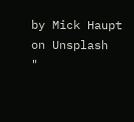by Mick Haupt on Unsplash
"